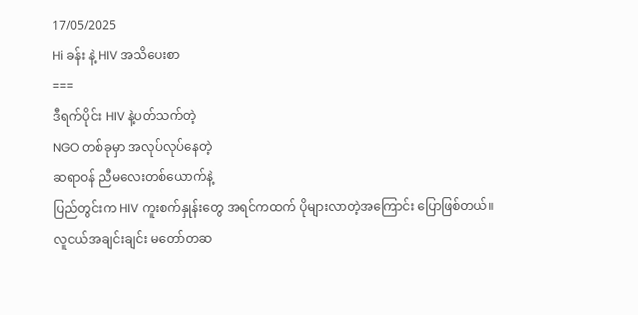17/05/2025
Hi ခန်း နဲ့ HIV အသိပေးစာ
===
ဒီရက်ပိုင်း HIV နဲ့ပတ်သက်တဲ့
NGO တစ်ခုမှာ အလုပ်လုပ်နေတဲ့
ဆရာဝန် ညီမလေးတစ်ယောက်နဲ့
ပြည်တွင်းက HIV ကူးစက်နှုန်းတွေ အရင်ကထက် ပိုများလာတဲ့အကြောင်း ပြောဖြစ်တယ်။
လူငယ်အချင်းချင်း မတော်တဆ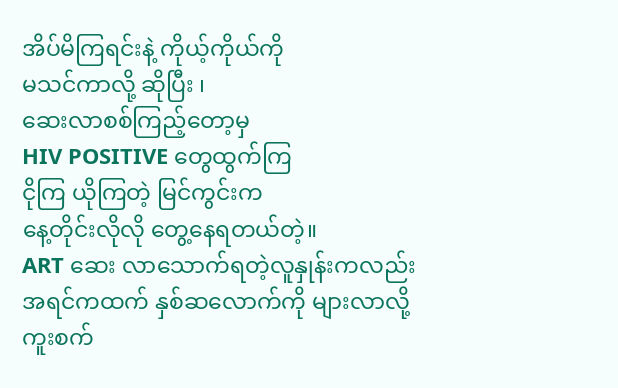အိပ်မိကြရင်းနဲ့ ကိုယ့်ကိုယ်ကို
မသင်ကာလို့ ဆိုပြီး ၊
ဆေးလာစစ်ကြည့်တော့မှ
HIV POSITIVE တွေထွက်ကြ
ငိုကြ ယိုကြတဲ့ မြင်ကွင်းက
နေ့တိုင်းလိုလို တွေ့နေရတယ်တဲ့။
ART ဆေး လာသောက်ရတဲ့လူနှုန်းကလည်း
အရင်ကထက် နှစ်ဆလောက်ကို များလာလို့
ကူးစက်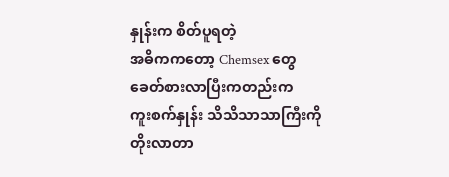နှုန်းက စိတ်ပူရတဲ့
အဓိကကတော့ Chemsex တွေ
ခေတ်စားလာပြီးကတည်းက
ကူးစက်နှုန်း သိသိသာသာကြီးကို
တိုးလာတာ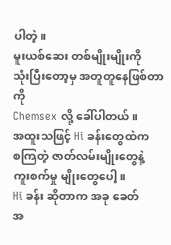ပါတဲ့။
မူးယစ်ဆေး တစ်မျိုးမျိုးကို
သုံးပြီးတော့မှ အတူတူနေဖြစ်တာကို
Chemsex လို့ ခေါ်ပါတယ်။
အထူးသဖြင့် Hi ခန်းတွေထဲက
စကြတဲ့ ဇာတ်လမ်းမျိုးတွေနဲ့
ကူးစက်မှု မျိုးတွေပေါ့။
Hi ခန်း ဆိုတာက အခု ခေတ်
အ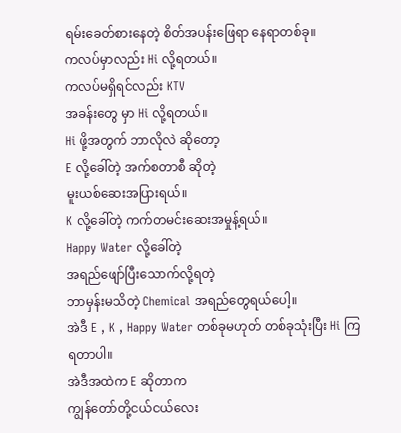ရမ်းခေတ်စားနေတဲ့ စိတ်အပန်းဖြေရာ နေရာတစ်ခု။
ကလပ်မှာလည်း Hi လို့ရတယ်။
ကလပ်မရှိရင်လည်း KTV
အခန်းတွေ မှာ Hi လို့ရတယ်။
Hi ဖို့အတွက် ဘာလိုလဲ ဆိုတော့
E လို့ခေါ်တဲ့ အက်စတာစီ ဆိုတဲ့
မူးယစ်ဆေးအပြားရယ်။
K လို့ခေါ်တဲ့ ကက်တမင်းဆေးအမှုန့်ရယ်။
Happy Water လို့ခေါ်တဲ့
အရည်ဖျော်ပြီးသောက်လို့ရတဲ့
ဘာမှန်းမသိတဲ့ Chemical အရည်တွေရယ်ပေါ့။
အဲဒီ E , K , Happy Water တစ်ခုမဟုတ် တစ်ခုသုံးပြီး Hi ကြရတာပါ။
အဲဒီအထဲက E ဆိုတာက
ကျွန်တော်တို့ငယ်ငယ်လေး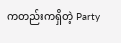ကတည်းကရှိတဲ့ Party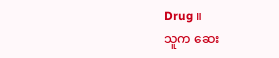Drug ။
သူက ဆေး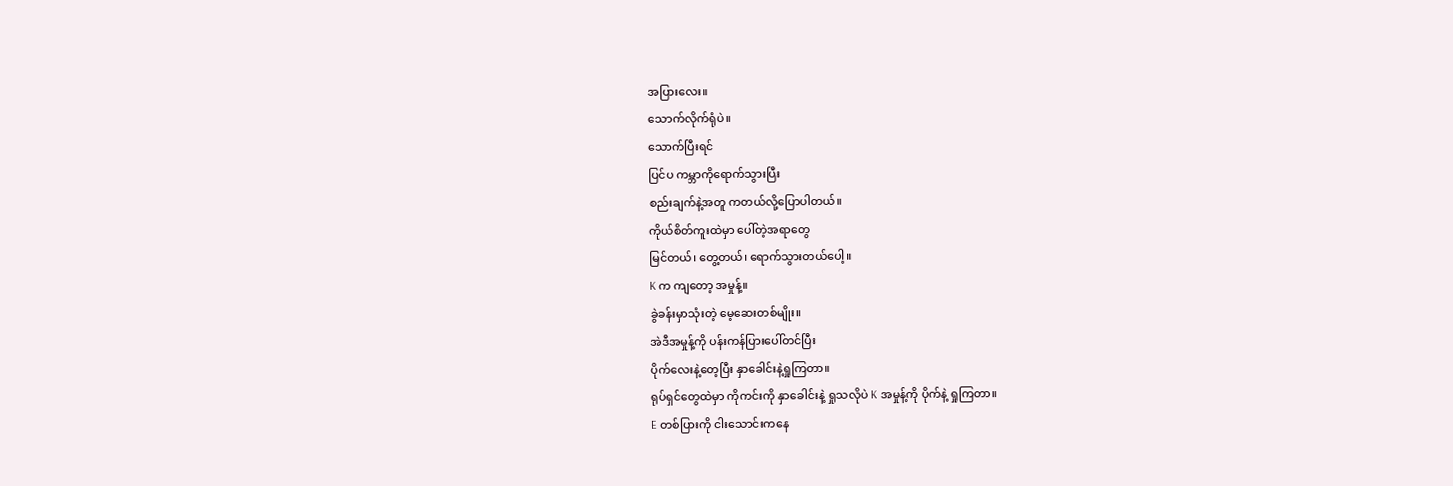အပြားလေး။
သောက်လိုက်ရုံပဲ။
သောက်ပြီးရင်
ပြင်ပ ကမ္ဘာကိုရောက်သွားပြီး
စည်းချက်နဲ့အတူ ကတယ်လို့ပြောပါတယ်။
ကိုယ်စိတ်ကူးထဲမှာ ပေါ်တဲ့အရာတွေ
မြင်တယ်၊ တွေ့တယ်၊ ရောက်သွားတယ်ပေါ့။
K က ကျတော့ အမှုန့်။
ခွဲခန်းမှာသုံးတဲ့ မေ့ဆေးတစ်မျိုး။
အဲဒီအမှုန့်ကို ပန်းကန်ပြားပေါ်တင်ပြီး
ပိုက်လေးနဲ့တေ့ပြီး နှာခေါင်းနဲ့ရှုကြတာ။
ရုပ်ရှင်တွေထဲမှာ ကိုကင်းကို နှာခေါင်းနဲ့ ရှုသလိုပဲ K အမှုန့်ကို ပိုက်နဲ့ ရှုကြတာ။
E တစ်ပြားကို ငါးသောင်းကနေ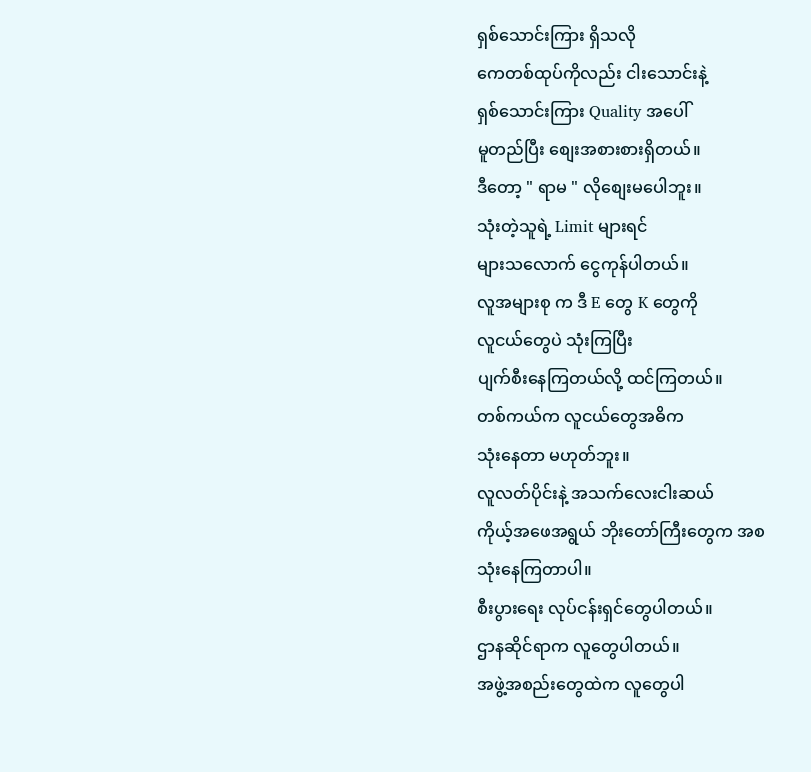ရှစ်သောင်းကြား ရှိသလို
ကေတစ်ထုပ်ကိုလည်း ငါးသောင်းနဲ့
ရှစ်သောင်းကြား Quality အပေါ်
မူတည်ပြီး စျေးအစားစားရှိတယ်။
ဒီတော့ " ရာမ " လိုစျေးမပေါဘူး။
သုံးတဲ့သူရဲ့ Limit များရင်
များသလောက် ငွေကုန်ပါတယ်။
လူအများစု က ဒီ E တွေ K တွေကို
လူငယ်တွေပဲ သုံးကြပြီး
ပျက်စီးနေကြတယ်လို့ ထင်ကြတယ်။
တစ်ကယ်က လူငယ်တွေအဓိက
သုံးနေတာ မဟုတ်ဘူး။
လူလတ်ပိုင်းနဲ့ အသက်လေးငါးဆယ်
ကိုယ့်အဖေအရွယ် ဘိုးတော်ကြီးတွေက အစ
သုံးနေကြတာပါ။
စီးပွားရေး လုပ်ငန်းရှင်တွေပါတယ်။
ဌာနဆိုင်ရာက လူတွေပါတယ်။
အဖွဲ့အစည်းတွေထဲက လူတွေပါ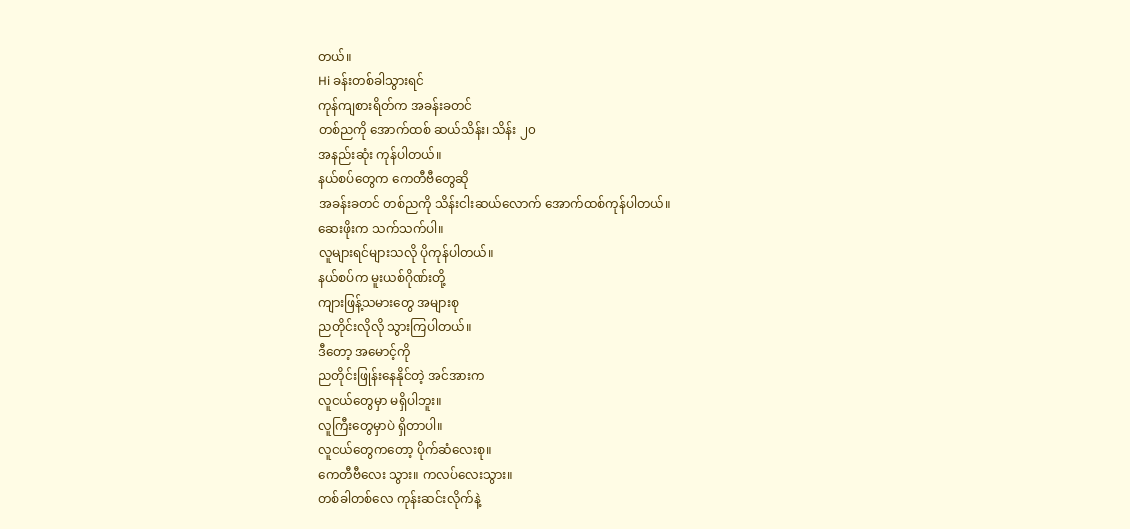တယ်။
Hi ခန်းတစ်ခါသွားရင်
ကုန်ကျစားရိတ်က အခန်းခတင်
တစ်ညကို အောက်ထစ် ဆယ်သိန်း၊ သိန်း ၂၀
အနည်းဆုံး ကုန်ပါတယ်။
နယ်စပ်တွေက ကေတီဗီတွေဆို
အခန်းခတင် တစ်ညကို သိန်းငါးဆယ်လောက် အောက်ထစ်ကုန်ပါတယ်။
ဆေးဖိုးက သက်သက်ပါ။
လူများရင်များသလို ပိုကုန်ပါတယ်။
နယ်စပ်က မူးယစ်ဂိုဏ်းတို့
ကျားဖြန့်သမားတွေ အများစု
ညတိုင်းလိုလို သွားကြပါတယ်။
ဒီတော့ အမောင့်ကို
ညတိုင်းဖြုန်းနေနိုင်တဲ့ အင်အားက
လူငယ်တွေမှာ မရှိပါဘူး။
လူကြီးတွေမှာပဲ ရှိတာပါ။
လူငယ်တွေကတော့ ပိုက်ဆံလေးစု။
ကေတီဗီလေး သွား။ ကလပ်လေးသွား။
တစ်ခါတစ်လေ ကုန်းဆင်းလိုက်နဲ့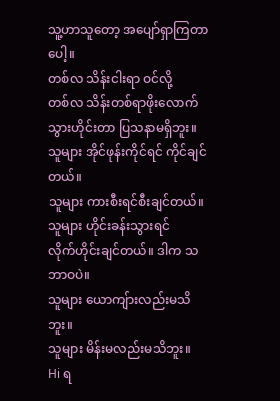သူ့ဟာသူတော့ အပျော်ရှာကြတာပေါ့။
တစ်လ သိန်းငါးရာ ဝင်လို့
တစ်လ သိန်းတစ်ရာဖိုးလောက်
သွားဟိုင်းတာ ပြသနာမရှိဘူး။
သူများ အိုင်ဖုန်းကိုင်ရင် ကိုင်ချင်တယ်။
သူများ ကားစီးရင်စီးချင်တယ်။
သူများ ဟိုင်းခန်းသွားရင်
လိုက်ဟိုင်းချင်တယ်။ ဒါက သဘာဝပဲ။
သူများ ယောကျ်ားလည်းမသိဘူး။
သူများ မိန်းမလည်းမသိဘူး။
Hi ရ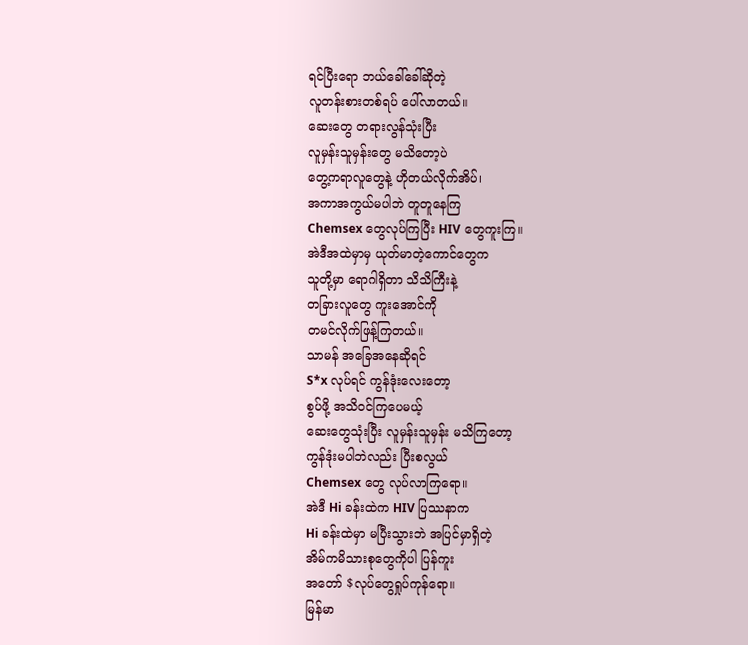ရင်ပြီးရော ဘယ်ခေါ်ခေါ်ဆိုတဲ့
လူတန်းစားတစ်ရပ် ပေါ်လာတယ်။
ဆေးတွေ တရားလွန်သုံးပြီး
လူမှန်းသူမှန်းတွေ မသိတော့ပဲ
တွေ့ကရာလူတွေနဲ့ ဟိုတယ်လိုက်အိပ်၊
အကာအကွယ်မပါဘဲ တူတူနေကြ
Chemsex တွေလုပ်ကြပြီး HIV တွေကူးကြ။
အဲဒီအထဲမှာမှ ယုတ်မာတဲ့ကောင်တွေက
သူတို့မှာ ရောဂါရှိတာ သိသိကြီးနဲ့
တခြားလူတွေ ကူးအောင်ကို
တမင်လိုက်ဖြန့်ကြတယ်။
သာမန် အခြေအနေဆိုရင်
S*x လုပ်ရင် ကွန်ဒုံးလေးတော့
စွပ်ဖို့ အသိဝင်ကြပေမယ့်
ဆေးတွေသုံးပြီး လူမှန်းသူမှန်း မသိကြတော့
ကွန်ဒုံးမပါဘဲလည်း ပြီးစလွယ်
Chemsex တွေ လုပ်လာကြရော။
အဲဒီ Hi ခန်းထဲက HIV ပြဿနာက
Hi ခန်းထဲမှာ မပြီးသွားဘဲ အပြင်မှာရှိတဲ့
အိမ်ကမိသားစုတွေကိုပါ ပြန်ကူး
အတော် $လုပ်တွေရှုပ်ကုန်ရော။
မြန်မာ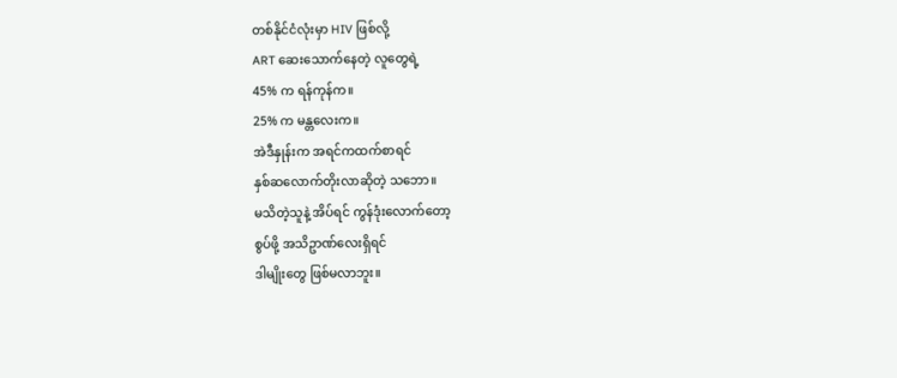တစ်နိုင်ငံလုံးမှာ HIV ဖြစ်လို့
ART ဆေးသောက်နေတဲ့ လူတွေရဲ့
45% က ရန်ကုန်က။
25% က မန္တလေးက။
အဲဒီနှုန်းက အရင်ကထက်စာရင်
နှစ်ဆလောက်တိုးလာဆိုတဲ့ သဘော။
မသိတဲ့သူနဲ့ အိပ်ရင် ကွန်ဒုံးလောက်တော့
စွပ်ဖို့ အသိဥာဏ်လေးရှိရင်
ဒါမျိုးတွေ ဖြစ်မလာဘူး။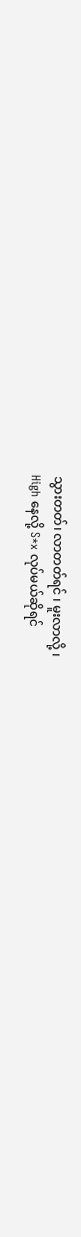သွားတတ်၊ လာတတ်ရင် ၊ မူးလာလို့ ၊
High နေလို့ S*x လုပ်မယ်ဆိုရင်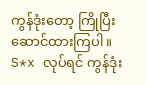ကွန်ဒုံးတော့ ကြိုပြီးဆောင်ထားကြပါ။
S*x လုပ်ရင် ကွန်ဒုံး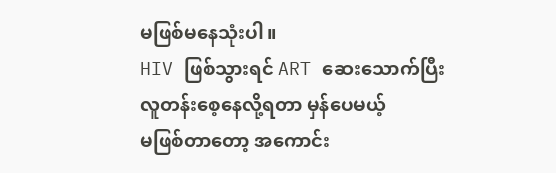မဖြစ်မနေသုံးပါ။
HIV ဖြစ်သွားရင် ART ဆေးသောက်ပြီး
လူတန်းစေ့နေလို့ရတာ မှန်ပေမယ့်
မဖြစ်တာတော့ အကောင်း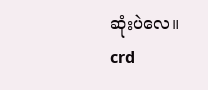ဆုံးပဲလေ။
crd